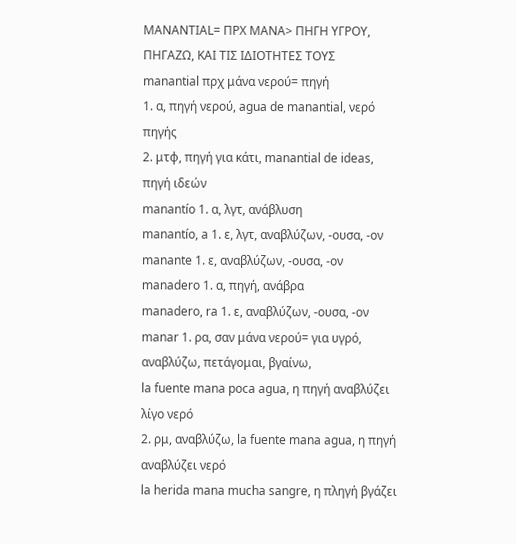MANANTIAL= ΠΡΧ ΜΑΝΑ> ΠΗΓΗ ΥΓΡΟΥ, ΠΗΓΑΖΩ, ΚΑΙ ΤΙΣ ΙΔΙΟΤΗΤΕΣ ΤΟΥΣ
manantial πρχ μάνα νερού= πηγή
1. α, πηγή νερού, agua de manantial, νερό πηγής
2. μτφ, πηγή για κάτι, manantial de ideas, πηγή ιδεών
manantío 1. α, λγτ, ανάβλυση
manantío, a 1. ε, λγτ, αναβλύζων, -ουσα, -ον
manante 1. ε, αναβλύζων, -ουσα, -ον
manadero 1. α, πηγή, ανάβρα
manadero, ra 1. ε, αναβλύζων, -ουσα, -ον
manar 1. ρα, σαν μάνα νερού= για υγρό, αναβλύζω, πετάγομαι, βγαίνω,
la fuente mana poca agua, η πηγή αναβλύζει λίγο νερό
2. ρμ, αναβλύζω, la fuente mana agua, η πηγή αναβλύζει νερό
la herida mana mucha sangre, η πληγή βγάζει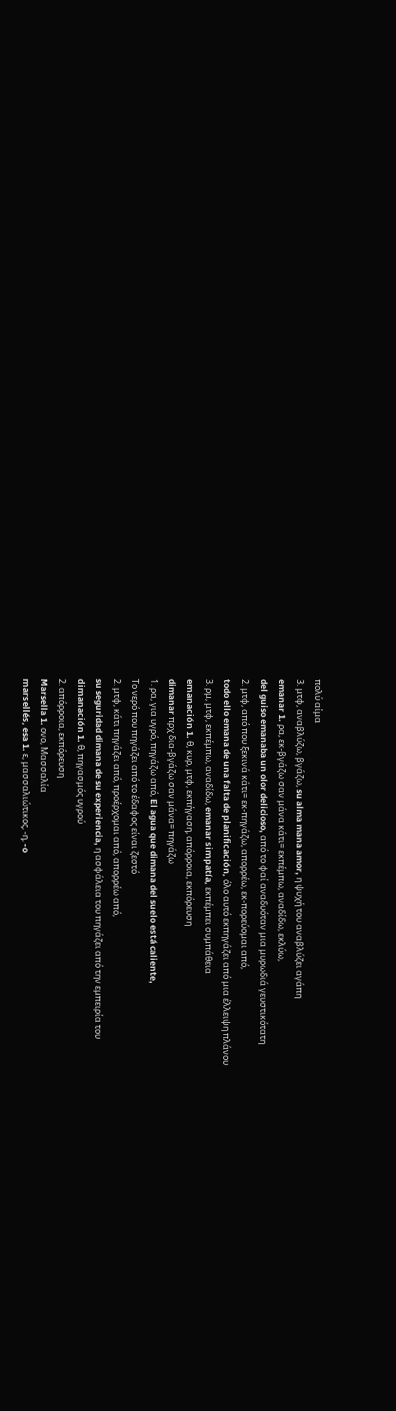πολύ αίμα
3. μτφ, αναβλύζω, βγάζω, su alma mana amor, η ψυχή του αναβλύζει αγάπη
emanar 1. ρα, εκ-βγάζω σαν μάνα κάτι= εκπέμπω, αναδίδω, εκλύω,
del guiso emanaba un olor delicioso, από το φαί αναδυόταν μια μυρωδιά γευστικότατη
2. μτφ, από που ξεκινά κάτι= εκ-πηγάζω, απορρέω, εκ-πορεύομαι από,
todo ello emana de una falta de planificación, όλο αυτό εκπηγάζει από μια έλλειψη πλάνου
3. ρμ, μτφ, εκπέμπω, αναδίδω, emanar simpatía, εκπέμπει συμπάθεια
emanación 1. θ, κυρ, μτφ, εκπήγαση, απόρροια, εκπόρευση
dimanar πρχ δια-βγάζω σαν μάνα= πηγάζω
1. ρα, για υγρό, πηγάζω από, El agua que dimana del suelo está caliente,
Το νερό που πηγάζει από το έδαφος είναι ζεστό
2. μτφ, κάτι πηγάζει από, προέρχομαι από, απορρέω από,
su seguridad dimana de su experiencia, η ασφάλεια του πηγάζει από την εμπειρία του
dimanación 1. θ, πηγασμός υγρού
2. απόρροια, εκπόρευση
Marsella 1. ονο, Μασσαλία
marsellés, esa 1. ε, μασσαλιώτικος, -η, -o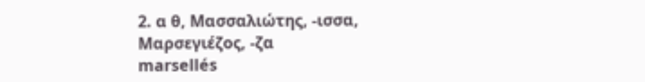2. α θ, Μασσαλιώτης, -ισσα, Μαρσεγιέζος, -ζα
marsellés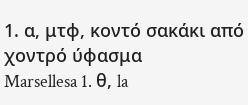1. α, μτφ, κοντό σακάκι από χοντρό ύφασμα
Marsellesa 1. θ, la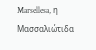Marsellesa, η Μασσαλιώτιδα